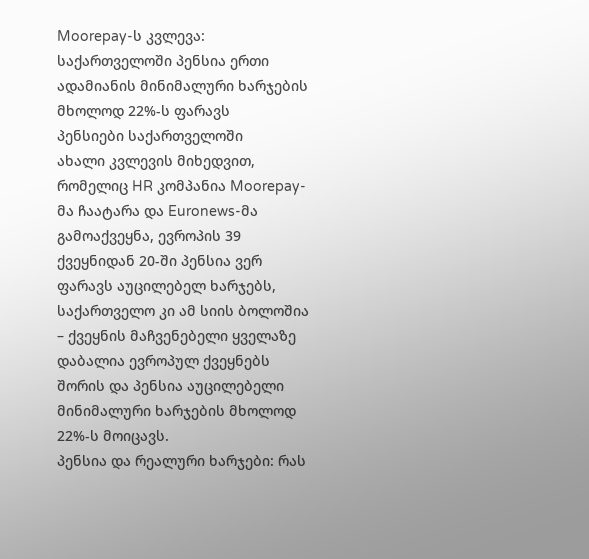Moorepay-ს კვლევა: საქართველოში პენსია ერთი ადამიანის მინიმალური ხარჯების მხოლოდ 22%-ს ფარავს
პენსიები საქართველოში
ახალი კვლევის მიხედვით, რომელიც HR კომპანია Moorepay-მა ჩაატარა და Euronews-მა გამოაქვეყნა, ევროპის 39 ქვეყნიდან 20-ში პენსია ვერ ფარავს აუცილებელ ხარჯებს, საქართველო კი ამ სიის ბოლოშია – ქვეყნის მაჩვენებელი ყველაზე დაბალია ევროპულ ქვეყნებს შორის და პენსია აუცილებელი მინიმალური ხარჯების მხოლოდ 22%-ს მოიცავს.
პენსია და რეალური ხარჯები: რას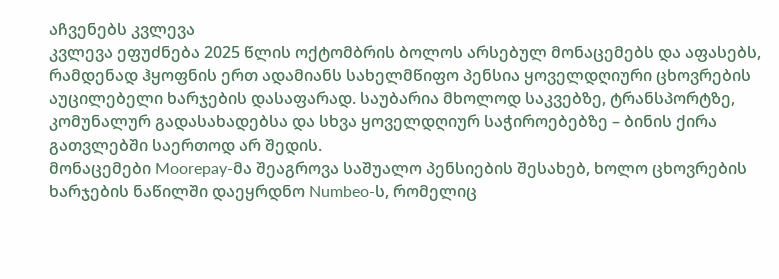აჩვენებს კვლევა
კვლევა ეფუძნება 2025 წლის ოქტომბრის ბოლოს არსებულ მონაცემებს და აფასებს, რამდენად ჰყოფნის ერთ ადამიანს სახელმწიფო პენსია ყოველდღიური ცხოვრების აუცილებელი ხარჯების დასაფარად. საუბარია მხოლოდ საკვებზე, ტრანსპორტზე, კომუნალურ გადასახადებსა და სხვა ყოველდღიურ საჭიროებებზე – ბინის ქირა გათვლებში საერთოდ არ შედის.
მონაცემები Moorepay-მა შეაგროვა საშუალო პენსიების შესახებ, ხოლო ცხოვრების ხარჯების ნაწილში დაეყრდნო Numbeo-ს, რომელიც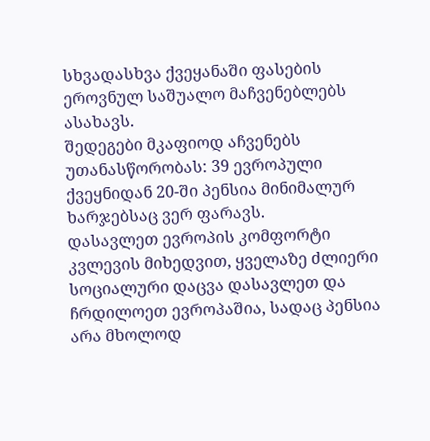სხვადასხვა ქვეყანაში ფასების ეროვნულ საშუალო მაჩვენებლებს ასახავს.
შედეგები მკაფიოდ აჩვენებს უთანასწორობას: 39 ევროპული ქვეყნიდან 20-ში პენსია მინიმალურ ხარჯებსაც ვერ ფარავს.
დასავლეთ ევროპის კომფორტი
კვლევის მიხედვით, ყველაზე ძლიერი სოციალური დაცვა დასავლეთ და ჩრდილოეთ ევროპაშია, სადაც პენსია არა მხოლოდ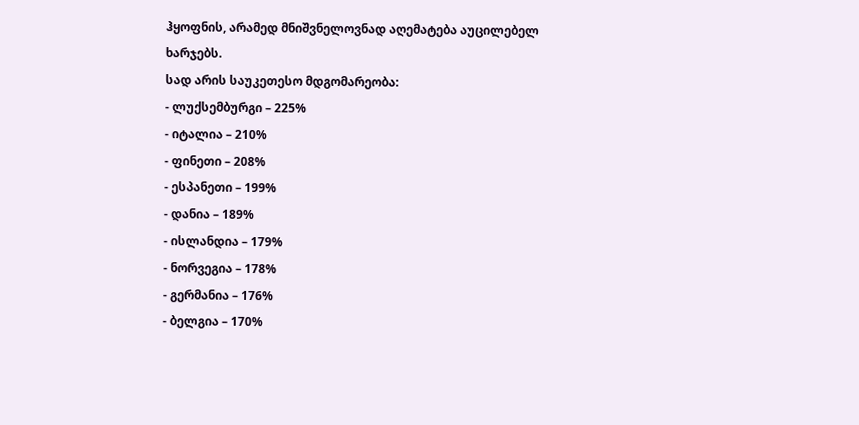ჰყოფნის, არამედ მნიშვნელოვნად აღემატება აუცილებელ ხარჯებს.
სად არის საუკეთესო მდგომარეობა:
- ლუქსემბურგი – 225%
- იტალია – 210%
- ფინეთი – 208%
- ესპანეთი – 199%
- დანია – 189%
- ისლანდია – 179%
- ნორვეგია – 178%
- გერმანია – 176%
- ბელგია – 170%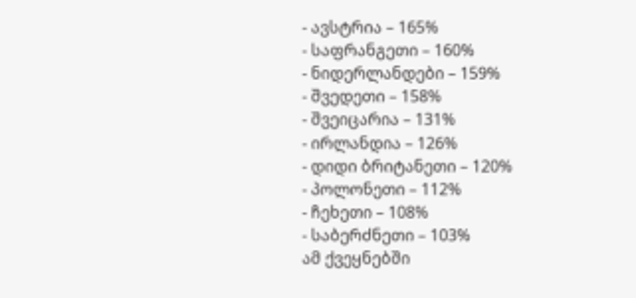- ავსტრია – 165%
- საფრანგეთი – 160%
- ნიდერლანდები – 159%
- შვედეთი – 158%
- შვეიცარია – 131%
- ირლანდია – 126%
- დიდი ბრიტანეთი – 120%
- პოლონეთი – 112%
- ჩეხეთი – 108%
- საბერძნეთი – 103%
ამ ქვეყნებში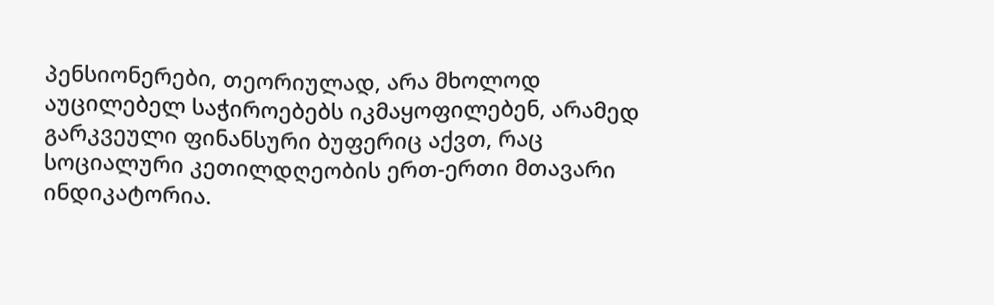პენსიონერები, თეორიულად, არა მხოლოდ აუცილებელ საჭიროებებს იკმაყოფილებენ, არამედ გარკვეული ფინანსური ბუფერიც აქვთ, რაც სოციალური კეთილდღეობის ერთ-ერთი მთავარი ინდიკატორია.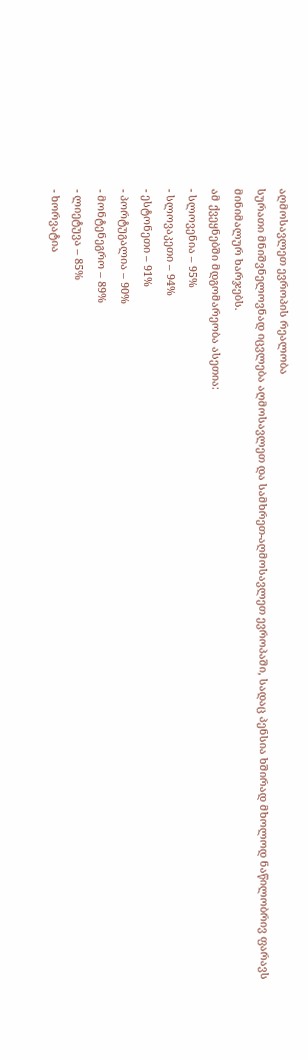აღმოსავლეთ ევროპის რეალობა
სურათი მნიშვნელოვნად იცვლება აღმოსავლეთ და სამხრეთ-აღმოსავლეთ ევროპაში, სადაც პენსია ხშირად მხოლოდ ნაწილობრივ ფარავს მინიმალურ ხარჯებს.
ამ ქვეყნებში მდგომარეობა ასეთია:
- სლოვენია – 95%
- სლოვაკეთი – 94%
- ესტონეთი – 91%
- პორტუგალია – 90%
- მონტენეგრო – 89%
- ლიეტუვა – 85%
- ხორვატია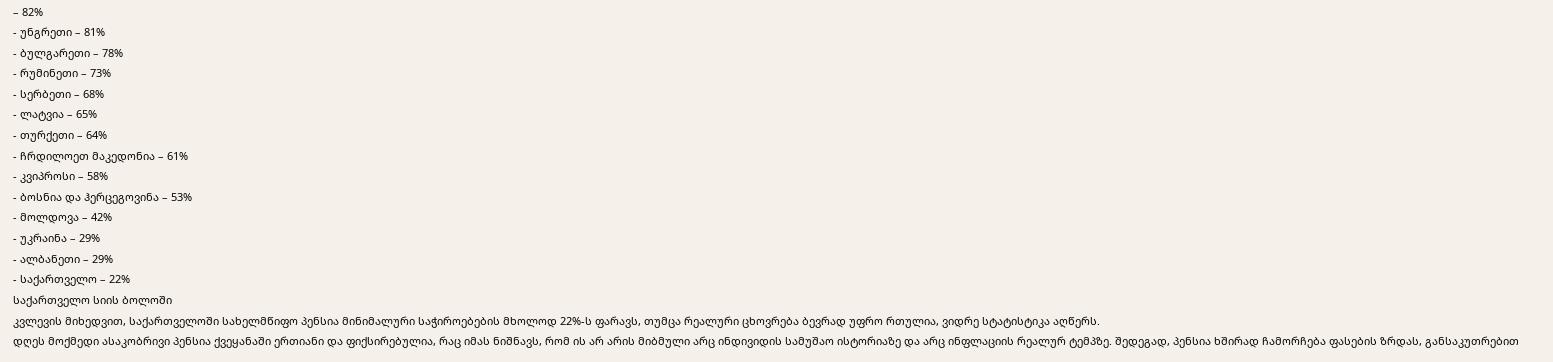– 82%
- უნგრეთი – 81%
- ბულგარეთი – 78%
- რუმინეთი – 73%
- სერბეთი – 68%
- ლატვია – 65%
- თურქეთი – 64%
- ჩრდილოეთ მაკედონია – 61%
- კვიპროსი – 58%
- ბოსნია და ჰერცეგოვინა – 53%
- მოლდოვა – 42%
- უკრაინა – 29%
- ალბანეთი – 29%
- საქართველო – 22%
საქართველო სიის ბოლოში
კვლევის მიხედვით, საქართველოში სახელმწიფო პენსია მინიმალური საჭიროებების მხოლოდ 22%-ს ფარავს, თუმცა რეალური ცხოვრება ბევრად უფრო რთულია, ვიდრე სტატისტიკა აღწერს.
დღეს მოქმედი ასაკობრივი პენსია ქვეყანაში ერთიანი და ფიქსირებულია, რაც იმას ნიშნავს, რომ ის არ არის მიბმული არც ინდივიდის სამუშაო ისტორიაზე და არც ინფლაციის რეალურ ტემპზე. შედეგად, პენსია ხშირად ჩამორჩება ფასების ზრდას, განსაკუთრებით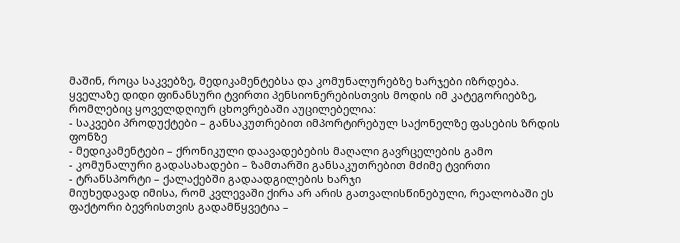მაშინ, როცა საკვებზე, მედიკამენტებსა და კომუნალურებზე ხარჯები იზრდება.
ყველაზე დიდი ფინანსური ტვირთი პენსიონერებისთვის მოდის იმ კატეგორიებზე, რომლებიც ყოველდღიურ ცხოვრებაში აუცილებელია:
- საკვები პროდუქტები – განსაკუთრებით იმპორტირებულ საქონელზე ფასების ზრდის ფონზე
- მედიკამენტები – ქრონიკული დაავადებების მაღალი გავრცელების გამო
- კომუნალური გადასახადები – ზამთარში განსაკუთრებით მძიმე ტვირთი
- ტრანსპორტი – ქალაქებში გადაადგილების ხარჯი
მიუხედავად იმისა, რომ კვლევაში ქირა არ არის გათვალისწინებული, რეალობაში ეს ფაქტორი ბევრისთვის გადამწყვეტია –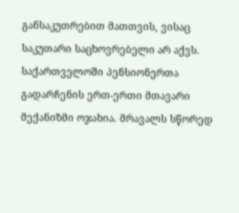განსაკუთრებით მათთვის, ვისაც საკუთარი საცხოვრებელი არ აქვს.
საქართველოში პენსიონერთა გადარჩენის ერთ-ერთი მთავარი მექანიზმი ოჯახია. მრავალს სწორედ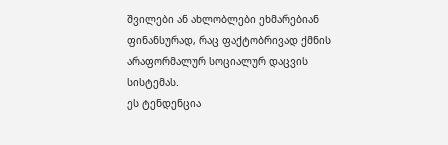შვილები ან ახლობლები ეხმარებიან ფინანსურად, რაც ფაქტობრივად ქმნის არაფორმალურ სოციალურ დაცვის სისტემას.
ეს ტენდენცია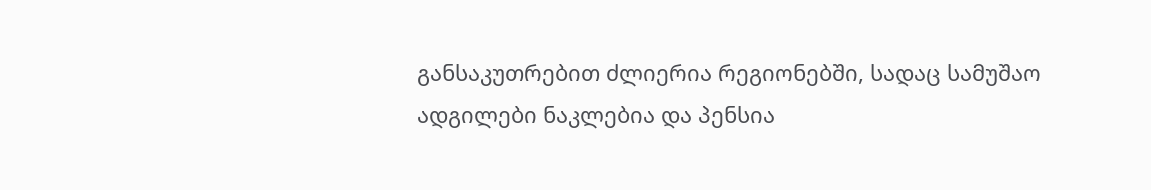განსაკუთრებით ძლიერია რეგიონებში, სადაც სამუშაო ადგილები ნაკლებია და პენსია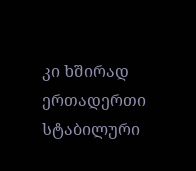კი ხშირად ერთადერთი სტაბილური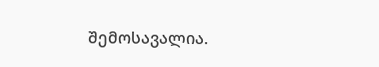შემოსავალია.